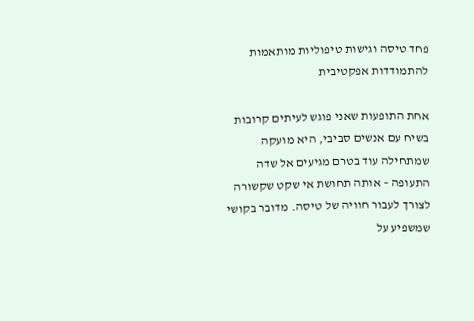פחד טיסה וגישות טיפוליות מותאמות להתמודדות אפקטיבית

אחת התופעות שאני פוגש לעיתים קרובות בשיח עם אנשים סביבי, היא מועקה שמתחילה עוד בטרם מגיעים אל שדה התעופה – אותה תחושת אי שקט שקשורה לצורך לעבור חוויה של טיסה. מדובר בקושי שמשפיע על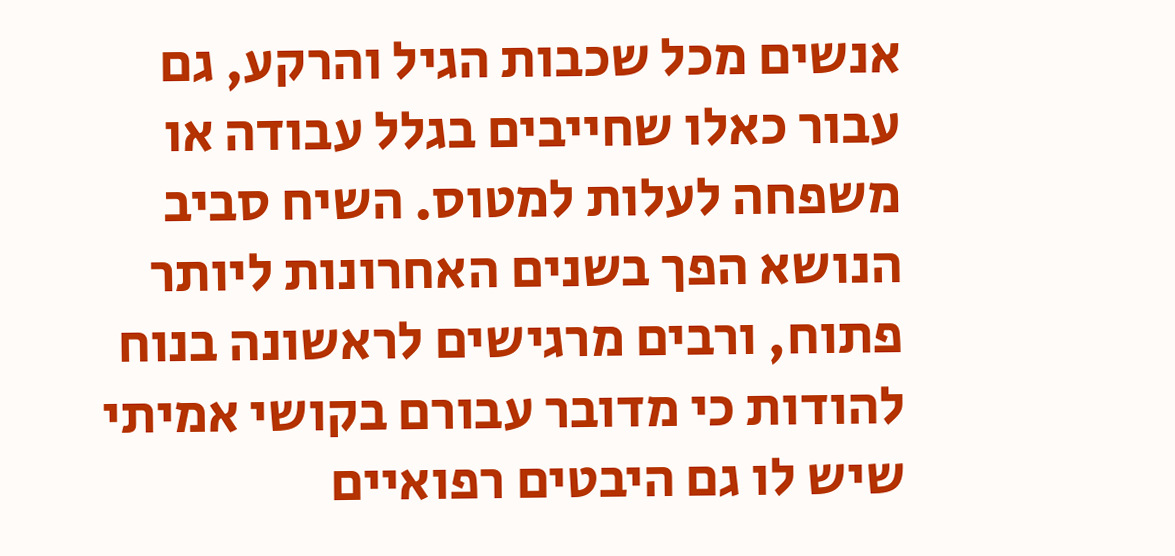אנשים מכל שכבות הגיל והרקע, גם עבור כאלו שחייבים בגלל עבודה או משפחה לעלות למטוס. השיח סביב הנושא הפך בשנים האחרונות ליותר פתוח, ורבים מרגישים לראשונה בנוח להודות כי מדובר עבורם בקושי אמיתי שיש לו גם היבטים רפואיים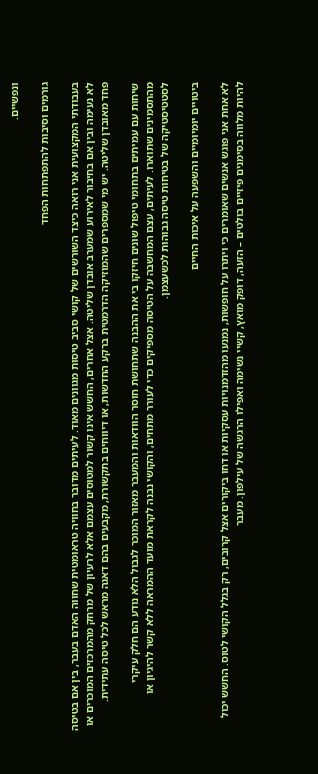ונפשיים.

גורמים וסיבות להתפתחות הפחד

בעבודתי המקצועית אני רואה כיצד השורשים של קושי סביב טיסות מגוונים מאוד. לעיתים מדובר בחוויה טראומטית שחווה האדם בעבר, בין אם בטיסה לא נעימה ובין אם בחיבור לאירוע שמערב אובדן שליטה. אצל אחרים, החשש אינו קשור למטוסים עצמם אלא לרעיון של מרחק מהמרכזים המוכרים או פחד מאובדן שליטה. יש מי שמספרים שהמוזיקה הדרמטית ברקע החדשות, או דיווחים בתקשורת, מקבעים בהם דאגה מראש לכל טיסה עתידית.

שיחות עם עמיתים בתחומי טיפול שונים חיזקו בי את ההבנה שתחושת חוסר הוודאות והמעבר מאזור המוכר לגבול הלא נודע הם חלק עיקרי מהתסמינים שתוארו. לעיתים, עצם המחשבה על הטיסה מספיקים כדי לעורר מתחים, והקושי נבנה לקראת מועד ההמראה ללא קשר להיגיון או לסטטיסטיקה של בטיחות טיסה גבוהות לכשעצמן.

ביטויים יומיומיים והשפעה על איכות החיים

לא אחת אני פוגש אנשים שאומרים כי ויתרו על חופשות, נמנעו מהזדמנויות עסקיות או דחו ביקורים אצל קרובים, רק בגלל הקושי לטוס. החשש יכול להיות מלווה בסימנים פיזיים בולטים – הזעה, דופק מואץ, קשיי נשימה ואפילו הרגשה של עילפון. מעבר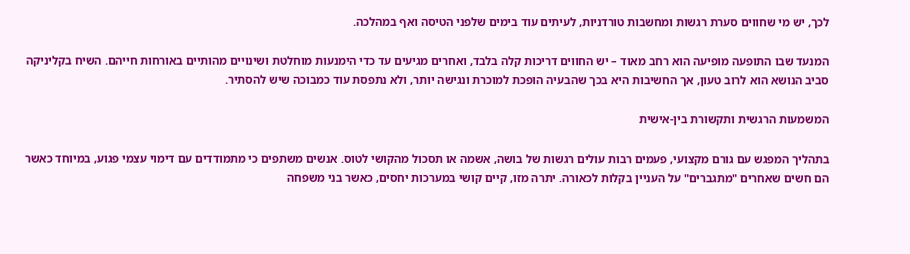לכך, יש מי שחווים סערת רגשות ומחשבות טורדניות, לעיתים עוד בימים שלפני הטיסה ואף במהלכה.

המנעד שבו התופעה מופיעה הוא רחב מאוד – יש החווים דריכות קלה בלבד, ואחרים מגיעים עד כדי הימנעות מוחלטת ושינויים מהותיים באורחות חייהם. השיח בקליניקה סביב הנושא הוא לרוב טעון, אך החשיבות היא בכך שהבעיה הופכת למוכרת ונגישה יותר, ולא נתפסת עוד כמבוכה שיש להסתיר.

המשמעות הרגשית ותקשורת בין-אישית

בתהליך המפגש עם גורם מקצועי, פעמים רבות עולים רגשות של בושה, אשמה או תסכול מהקושי לטוס. אנשים משתפים כי מתמודדים עם דימוי עצמי פגוע, במיוחד כאשר הם חשים שאחרים "מתגברים" על העניין בקלות לכאורה. יתרה מזו, קיים קושי במערכות יחסים, כאשר בני משפחה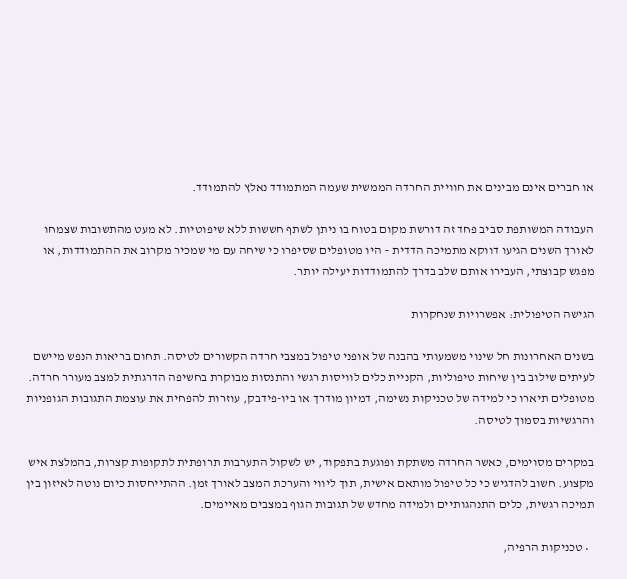או חברים אינם מבינים את חוויית החרדה הממשית שעמה המתמודד נאלץ להתמודד.

העבודה המשותפת סביב פחד זה דורשת מקום בטוח בו ניתן לשתף חששות ללא שיפוטיות. לא מעט מהתשובות שצמחו לאורך השנים הגיעו דווקא מתמיכה הדדית – היו מטופלים שסיפרו כי שיחה עם מי שמכיר מקרוב את ההתמודדות, או מפגש קבוצתי, העבירו אותם שלב בדרך להתמודדות יעילה יותר.

הגישה הטיפולית: אפשרויות שנחקרות

בשנים האחרונות חל שינוי משמעותי בהבנה של אופני טיפול במצבי חרדה הקשורים לטיסה. תחום בריאות הנפש מיישם לעיתים שילוב בין שיחות טיפוליות, הקניית כלים לוויסות רגשי והתנסות מבוקרת בחשיפה הדרגתית למצב מעורר חרדה. מטופלים תיארו כי למידה של טכניקות נשימה, דמיון מודרך או ביו-פידבק, עוזרות להפחית את עוצמת התגובות הגופניות והרגשיות בסמוך לטיסה.

במקרים מסוימים, כאשר החרדה משתקת ופוגעת בתפקוד, יש לשקול התערבות תרופתית לתקופות קצרות, בהמלצת איש מקצוע. חשוב להדגיש כי כל טיפול מותאם אישית, תוך ליווי והערכת המצב לאורך זמן. ההתייחסות כיום נוטה לאיזון בין תמיכה רגשית, כלים התנהגותיים ולמידה מחדש של תגובות הגוף במצבים מאיימים.

  • טכניקות הרפיה,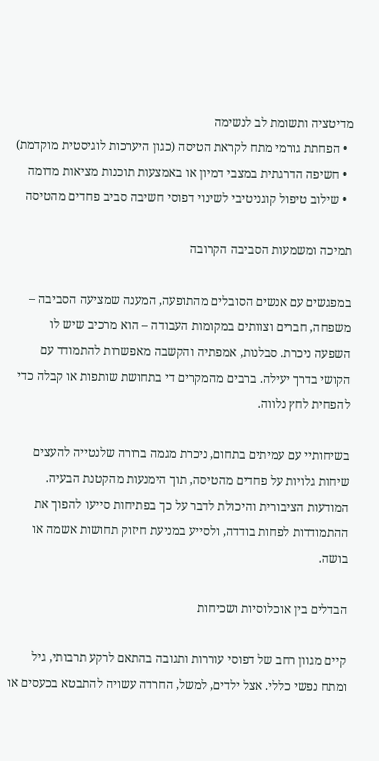מדיטציה ותשומת לב לנשימה
  • הפחתת גורמי מתח לקראת הטיסה (כגון היערכות לוגיסטית מוקדמת)
  • חשיפה הדרגתית במצבי דמיון או באמצעות תוכנות מציאות מדומה
  • שילוב טיפול קוגניטיבי לשינוי דפוסי חשיבה סביב פחדים מהטיסה

תמיכה ומשמעות הסביבה הקרובה

במפגשים עם אנשים הסובלים מהתופעה, המענה שמציעה הסביבה – משפחה, חברים וצוותים במקומות העבודה – הוא מרכיב שיש לו השפעה ניכרת. סבלנות, אמפתיה והקשבה מאפשרות להתמודד עם הקושי בדרך יעילה. ברבים מהמקרים די בתחושת שותפות או קבלה כדי להפחית לחץ נלווה.

בשיחותיי עם עמיתים בתחום, ניכרת מגמה ברורה שלנטייה להעצים שיחות גלויות על פחדים מהטיסה, תוך הימנעות מהקטנת הבעיה. המודעות הציבורית והיכולת לדבר על כך בפתיחות סייעו להפוך את ההתמודדות לפחות בודדה, ולסייע במניעת חיזוק תחושות אשמה או בושה.

הבדלים בין אוכלוסיות ושכיחות

קיים מגוון רחב של דפוסי עוררות ותגובה בהתאם לרקע תרבותי, גיל ומתח נפשי כללי. אצל ילדים, למשל, החרדה עשויה להתבטא בכעסים או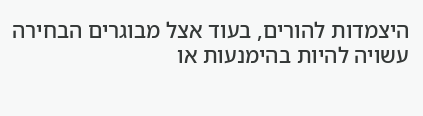היצמדות להורים, בעוד אצל מבוגרים הבחירה עשויה להיות בהימנעות או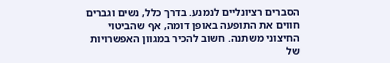הסברים רציונליים לנמנע. בדרך כלל, נשים וגברים חווים את התופעה באופן דומה, אף שהביטוי החיצוני משתנה. חשוב להכיר במגוון האפשרויות של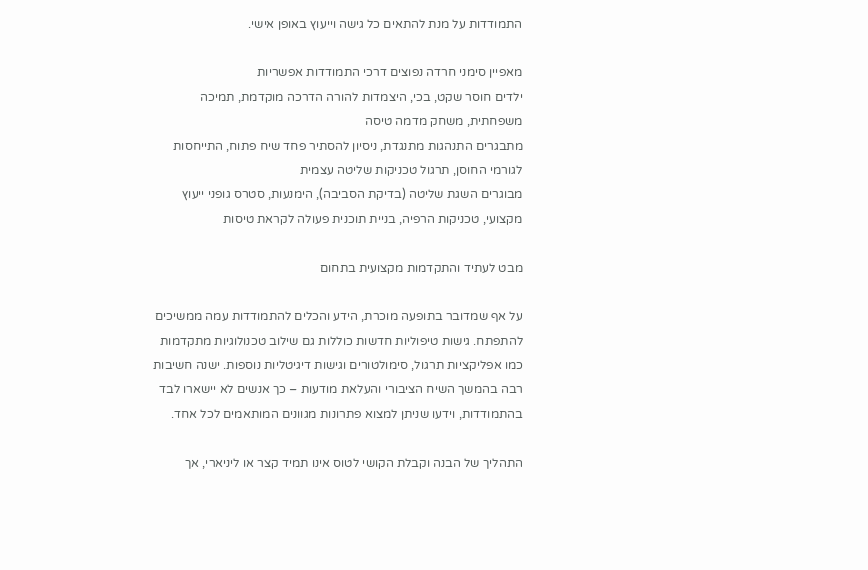התמודדות על מנת להתאים כל גישה וייעוץ באופן אישי.

מאפיין סימני חרדה נפוצים דרכי התמודדות אפשריות
ילדים חוסר שקט, בכי, היצמדות להורה הדרכה מוקדמת, תמיכה משפחתית, משחק מדמה טיסה
מתבגרים התנהגות מתנגדת, ניסיון להסתיר פחד שיח פתוח, התייחסות לגורמי החוסן, תרגול טכניקות שליטה עצמית
מבוגרים השגת שליטה (בדיקת הסביבה), הימנעות, סטרס גופני ייעוץ מקצועי, טכניקות הרפיה, בניית תוכנית פעולה לקראת טיסות

מבט לעתיד והתקדמות מקצועית בתחום

על אף שמדובר בתופעה מוכרת, הידע והכלים להתמודדות עמה ממשיכים להתפתח. גישות טיפוליות חדשות כוללות גם שילוב טכנולוגיות מתקדמות כמו אפליקציות תרגול, סימולטורים וגישות דיגיטליות נוספות. ישנה חשיבות רבה בהמשך השיח הציבורי והעלאת מודעות – כך אנשים לא יישארו לבד בהתמודדות, וידעו שניתן למצוא פתרונות מגוונים המותאמים לכל אחד.

התהליך של הבנה וקבלת הקושי לטוס אינו תמיד קצר או ליניארי, אך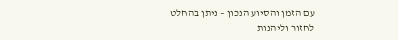עם הזמן והסיוע הנכון – ניתן בהחלט לחזור וליהנות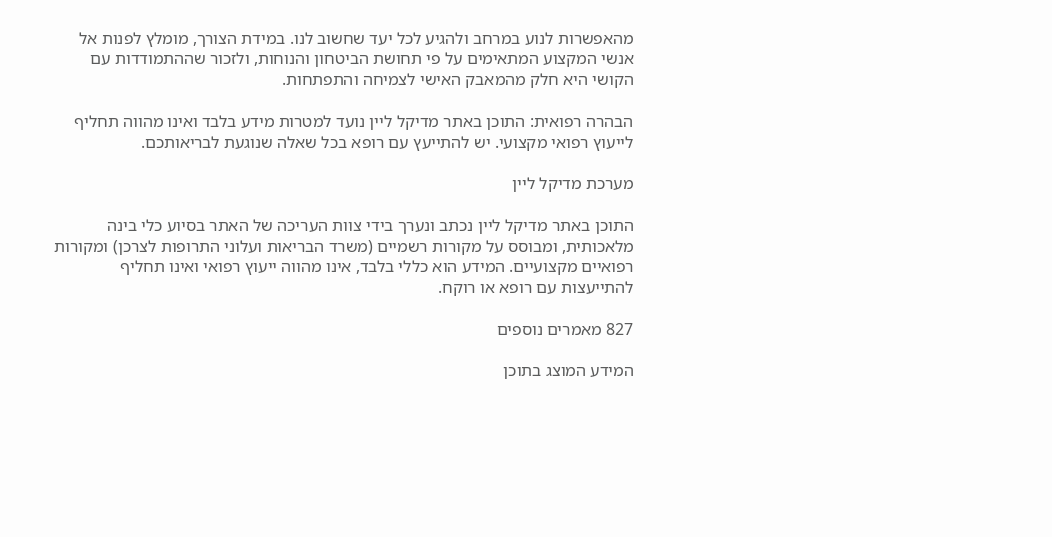מהאפשרות לנוע במרחב ולהגיע לכל יעד שחשוב לנו. במידת הצורך, מומלץ לפנות אל אנשי המקצוע המתאימים על פי תחושת הביטחון והנוחות, ולזכור שההתמודדות עם הקושי היא חלק מהמאבק האישי לצמיחה והתפתחות.

הבהרה רפואית: התוכן באתר מדיקל ליין נועד למטרות מידע בלבד ואינו מהווה תחליף לייעוץ רפואי מקצועי. יש להתייעץ עם רופא בכל שאלה שנוגעת לבריאותכם.

מערכת מדיקל ליין

התוכן באתר מדיקל ליין נכתב ונערך בידי צוות העריכה של האתר בסיוע כלי בינה מלאכותית, ומבוסס על מקורות רשמיים (משרד הבריאות ועלוני התרופות לצרכן) ומקורות רפואיים מקצועיים. המידע הוא כללי בלבד, אינו מהווה ייעוץ רפואי ואינו תחליף להתייעצות עם רופא או רוקח.

827 מאמרים נוספים

המידע המוצג בתוכן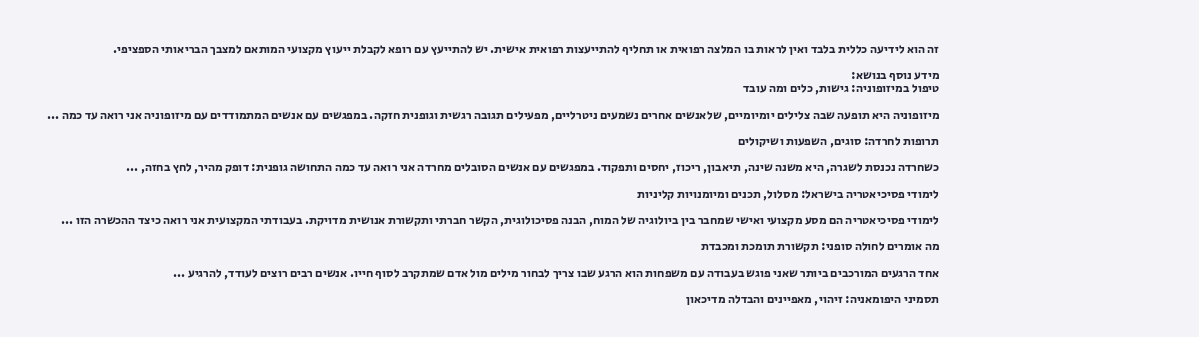זה הוא לידיעה כללית בלבד ואין לראות בו המלצה רפואית או תחליף להתייעצות רפואית אישית. יש להתייעץ עם רופא לקבלת ייעוץ מקצועי המותאם למצבך הבריאותי הספציפי.

מידע נוסף בנושא:
טיפול במיזופוניה: גישות, כלים ומה עובד

מיזופוניה היא תופעה שבה צלילים יומיומיים, שלאנשים אחרים נשמעים ניטרליים, מפעילים תגובה רגשית וגופנית חזקה. במפגשים עם אנשים המתמודדים עם מיזופוניה אני רואה עד כמה ...

תרופות לחרדה: סוגים, השפעות ושיקולים

כשחרדה נכנסת לשגרה, היא משנה שינה, תיאבון, ריכוז, יחסים ותפקוד. במפגשים עם אנשים הסובלים מחרדה אני רואה עד כמה התחושה גופנית: דופק מהיר, לחץ בחזה, ...

לימודי פסיכיאטריה בישראל: מסלול, תכנים ומיומנויות קליניות

לימודי פסיכיאטריה הם מסע מקצועי ואישי שמחבר בין ביולוגיה של המוח, הבנה פסיכולוגית, הקשר חברתי ותקשורת אנושית מדויקת. בעבודתי המקצועית אני רואה כיצד ההכשרה הזו ...

מה אומרים לחולה סופני: תקשורת תומכת ומכבדת

אחד הרגעים המורכבים ביותר שאני פוגש בעבודה עם משפחות הוא הרגע שבו צריך לבחור מילים מול אדם שמתקרב לסוף חייו. אנשים רבים רוצים לעודד, להרגיע ...

תסמיני היפומאניה: זיהוי, מאפיינים והבדלה מדיכאון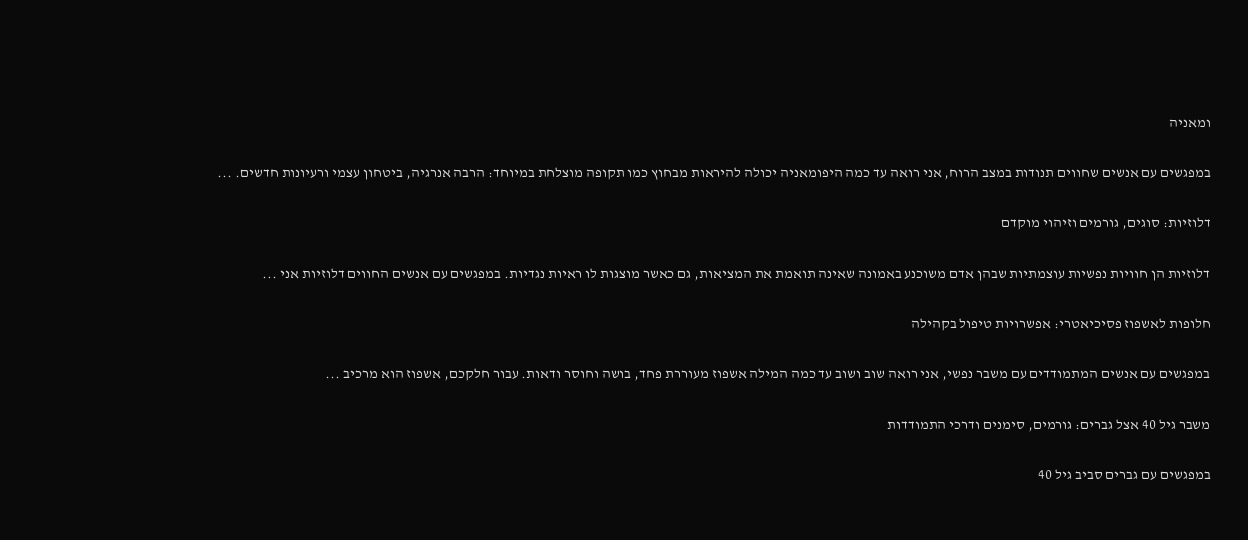ומאניה

במפגשים עם אנשים שחווים תנודות במצב הרוח, אני רואה עד כמה היפומאניה יכולה להיראות מבחוץ כמו תקופה מוצלחת במיוחד: הרבה אנרגיה, ביטחון עצמי ורעיונות חדשים. ...

דלוזיות: סוגים, גורמים וזיהוי מוקדם

דלוזיות הן חוויות נפשיות עוצמתיות שבהן אדם משוכנע באמונה שאינה תואמת את המציאות, גם כאשר מוצגות לו ראיות נגדיות. במפגשים עם אנשים החווים דלוזיות אני ...

חלופות לאשפוז פסיכיאטרי: אפשרויות טיפול בקהילה

במפגשים עם אנשים המתמודדים עם משבר נפשי, אני רואה שוב ושוב עד כמה המילה אשפוז מעוררת פחד, בושה וחוסר ודאות. עבור חלקכם, אשפוז הוא מרכיב ...

משבר גיל 40 אצל גברים: גורמים, סימנים ודרכי התמודדות

במפגשים עם גברים סביב גיל 40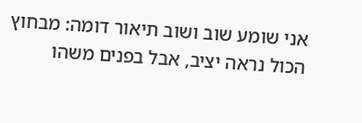אני שומע שוב ושוב תיאור דומה: מבחוץ הכול נראה יציב, אבל בפנים משהו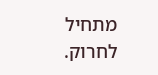מתחיל לחרוק.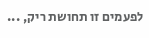לפעמים זו תחושת ריק, ...